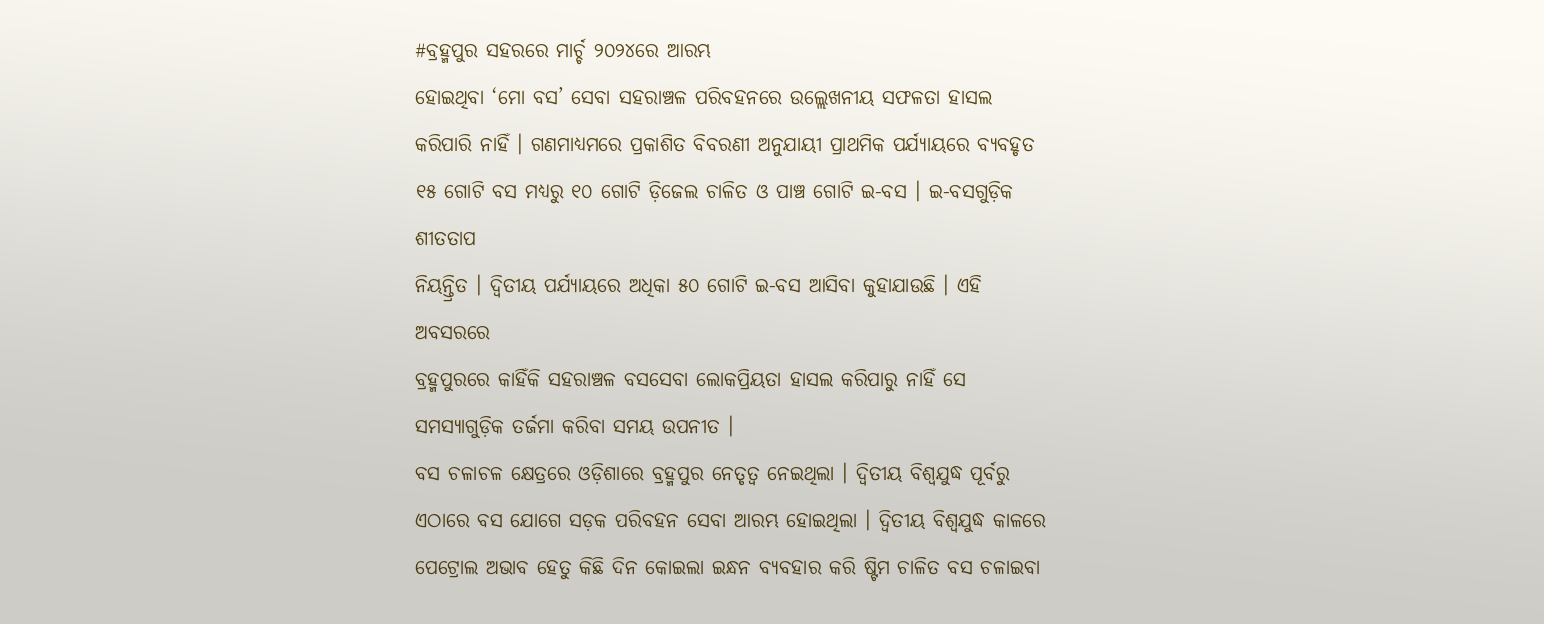#ବ୍ରହ୍ମପୁର ସହରରେ ମାର୍ଚ୍ଚ ୨୦୨୪ରେ ଆରମ୍ଭ
ହୋଇଥିବା ‘ମୋ ବସ’ ସେବା ସହରାଞ୍ଚଳ ପରିବହନରେ ଉଲ୍ଲେଖନୀୟ ସଫଳତା ହାସଲ
କରିପାରି ନାହିଁ । ଗଣମାଧ୍ୟମରେ ପ୍ରକାଶିତ ବିବରଣୀ ଅନୁଯାୟୀ ପ୍ରାଥମିକ ପର୍ଯ୍ୟାୟରେ ବ୍ୟବହୃତ
୧୫ ଗୋଟି ବସ ମଧ୍ୟରୁ ୧୦ ଗୋଟି ଡ଼ିଜେଲ ଚାଳିତ ଓ ପାଞ୍ଚ ଗୋଟି ଇ-ବସ । ଇ-ବସଗୁଡ଼ିକ ଶୀତତାପ
ନିୟନ୍ତ୍ରିତ । ଦ୍ୱିତୀୟ ପର୍ଯ୍ୟାୟରେ ଅଧିକା ୫୦ ଗୋଟି ଇ-ବସ ଆସିବା କୁହାଯାଉଛି । ଏହି ଅବସରରେ
ବ୍ରହ୍ମପୁରରେ କାହିଁକି ସହରାଞ୍ଚଳ ବସସେବା ଲୋକପ୍ରିୟତା ହାସଲ କରିପାରୁ ନାହିଁ ସେ
ସମସ୍ୟାଗୁଡ଼ିକ ତର୍ଜମା କରିବା ସମୟ ଉପନୀତ ।
ବସ ଚଳାଚଳ କ୍ଷେତ୍ରରେ ଓଡ଼ିଶାରେ ବ୍ରହ୍ମପୁର ନେତୃତ୍ୱ ନେଇଥିଲା । ଦ୍ୱିତୀୟ ବିଶ୍ୱଯୁଦ୍ଧ ପୂର୍ବରୁ ଏଠାରେ ବସ ଯୋଗେ ସଡ଼କ ପରିବହନ ସେବା ଆରମ୍ଭ ହୋଇଥିଲା । ଦ୍ୱିତୀୟ ବିଶ୍ୱଯୁଦ୍ଧ କାଳରେ ପେଟ୍ରୋଲ ଅଭାବ ହେତୁ କିଛି ଦିନ କୋଇଲା ଇନ୍ଧନ ବ୍ୟବହାର କରି ଷ୍ଟିମ ଚାଳିତ ବସ ଚଳାଇବା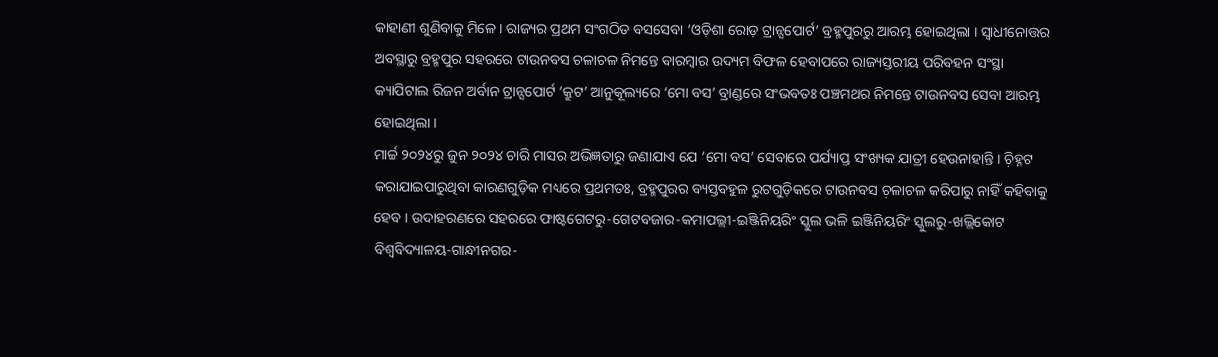କାହାଣୀ ଶୁଣିବାକୁ ମିଳେ । ରାଜ୍ୟର ପ୍ରଥମ ସଂଗଠିତ ବସସେବା ‘ଓଡ଼ିଶା ରୋଡ଼ ଟ୍ରାନ୍ସପୋର୍ଟ’ ବ୍ରହ୍ମପୁରରୁ ଆରମ୍ଭ ହୋଇଥିଲା । ସ୍ୱାଧୀନୋତ୍ତର ଅବସ୍ଥାରୁ ବ୍ରହ୍ମପୁର ସହରରେ ଟାଉନବସ ଚଳାଚଳ ନିମନ୍ତେ ବାରମ୍ୱାର ଉଦ୍ୟମ ବିଫଳ ହେବାପରେ ରାଜ୍ୟସ୍ତରୀୟ ପରିବହନ ସଂସ୍ଥା କ୍ୟାପିଟାଲ ରିଜନ ଅର୍ବାନ ଟ୍ରାନ୍ସପୋର୍ଟ ‘କ୍ରୁଟ’ ଆନୁକୂଲ୍ୟରେ ‘ମୋ ବସ’ ବ୍ରାଣ୍ଡରେ ସଂଭବତଃ ପଞ୍ଚମଥର ନିମନ୍ତେ ଟାଉନବସ ସେବା ଆରମ୍ଭ ହୋଇଥିଲା ।
ମାର୍ଚ୍ଚ ୨୦୨୪ରୁ ଜୁନ ୨୦୨୪ ଚାରି ମାସର ଅଭିଜ୍ଞତାରୁ ଜଣାଯାଏ ଯେ ‘ମୋ ବସ’ ସେବାରେ ପର୍ଯ୍ୟାପ୍ତ ସଂଖ୍ୟକ ଯାତ୍ରୀ ହେଉନାହାନ୍ତି । ଚ଼ିହ୍ନଟ କରାଯାଇପାରୁଥିବା କାରଣଗୁଡ଼ିକ ମଧ୍ୟରେ ପ୍ରଥମତଃ, ବ୍ରହ୍ମପୁରର ବ୍ୟସ୍ତବହୁଳ ରୁଟଗୁଡ଼ିକରେ ଟାଉନବସ ଚ଼ଳାଚଳ କରିପାରୁ ନାହିଁ କହିବାକୁ ହେବ । ଉଦାହରଣରେ ସହରରେ ଫାଷ୍ଟଗେଟରୁ-ଗେଟବଜାର-କମାପଲ୍ଲୀ-ଇଞ୍ଜିନିୟରିଂ ସ୍କୁଲ ଭଳି ଇଞ୍ଜିନିୟରିଂ ସ୍କୁଲରୁ-ଖଲ୍ଲିକୋଟ ବିଶ୍ୱବିଦ୍ୟାଳୟ-ଗାନ୍ଧୀନଗର-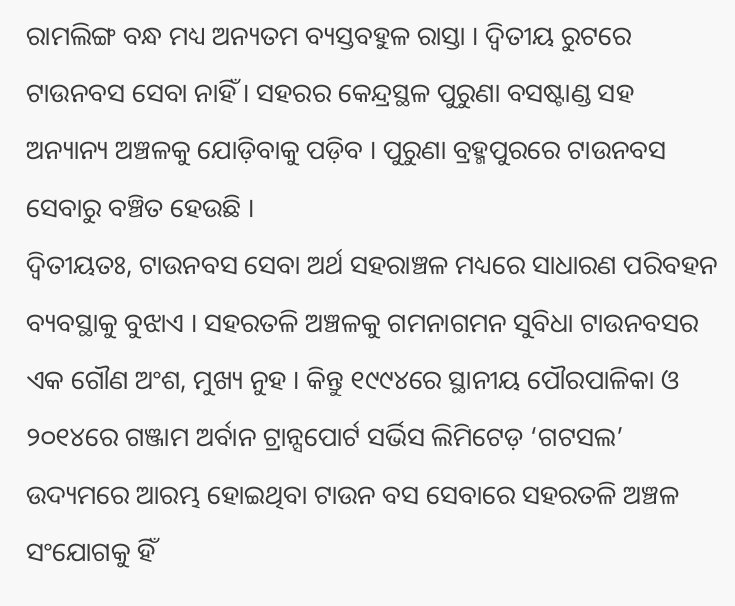ରାମଲିଙ୍ଗ ବନ୍ଧ ମଧ୍ୟ ଅନ୍ୟତମ ବ୍ୟସ୍ତବହୁଳ ରାସ୍ତା । ଦ୍ୱିତୀୟ ରୁଟରେ ଟାଉନବସ ସେବା ନାହିଁ । ସହରର କେନ୍ଦ୍ରସ୍ଥଳ ପୁରୁଣା ବସଷ୍ଟାଣ୍ଡ ସହ ଅନ୍ୟାନ୍ୟ ଅଞ୍ଚଳକୁ ଯୋଡ଼ିବାକୁ ପଡ଼ିବ । ପୁରୁଣା ବ୍ରହ୍ମପୁରରେ ଟାଉନବସ ସେବାରୁ ବଞ୍ଚିତ ହେଉଛି ।
ଦ୍ୱିତୀୟତଃ, ଟାଉନବସ ସେବା ଅର୍ଥ ସହରାଞ୍ଚଳ ମଧ୍ୟରେ ସାଧାରଣ ପରିବହନ ବ୍ୟବସ୍ଥାକୁ ବୁଝାଏ । ସହରତଳି ଅଞ୍ଚଳକୁ ଗମନାଗମନ ସୁବିଧା ଟାଉନବସର ଏକ ଗୌଣ ଅଂଶ, ମୁଖ୍ୟ ନୁହ । କିନ୍ତୁ ୧୯୯୪ରେ ସ୍ଥାନୀୟ ପୌରପାଳିକା ଓ ୨୦୧୪ରେ ଗଞ୍ଜାମ ଅର୍ବାନ ଟ୍ରାନ୍ସପୋର୍ଟ ସର୍ଭିସ ଲିମିଟେଡ଼ ‘ଗଟସଲ’ ଉଦ୍ୟମରେ ଆରମ୍ଭ ହୋଇଥିବା ଟାଉନ ବସ ସେବାରେ ସହରତଳି ଅଞ୍ଚଳ ସଂଯୋଗକୁ ହିଁ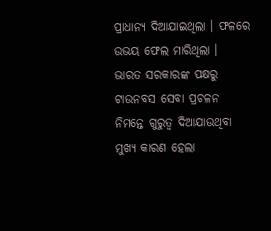ପ୍ରାଧାନ୍ୟ ଦିଆଯାଇଥିଲା । ଫଳରେ ଉଭୟ ଫେଲ ମାରିଥିଲା ।
ଭାରତ ସରକାରଙ୍କ ପକ୍ଷରୁ ଟାଉନବସ ସେବା ପ୍ରଚଳନ ନିମନ୍ତେ ଗୁରୁତ୍ୱ ଦିଆଯାଉଥିବା ମୁଖ୍ୟ କାରଣ ହେଲା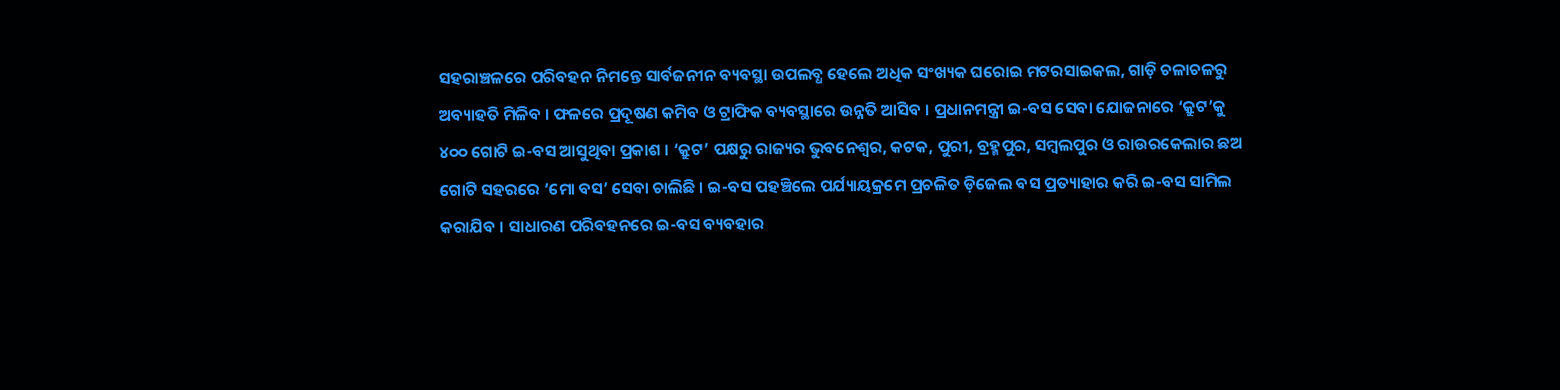ସହରାଞ୍ଚଳରେ ପରିବହନ ନିମନ୍ତେ ସାର୍ବଜନୀନ ବ୍ୟବସ୍ଥା ଉପଲବ୍ଧ ହେଲେ ଅଧିକ ସଂଖ୍ୟକ ଘରୋଇ ମଟରସାଇକଲ, ଗାଡ଼ି ଚଳାଚଳରୁ ଅବ୍ୟାହତି ମିଳିବ । ଫଳରେ ପ୍ରଦୂଷଣ କମିବ ଓ ଟ୍ରାଫିକ ବ୍ୟବସ୍ଥାରେ ଉନ୍ନତି ଆସିବ । ପ୍ରଧାନମନ୍ତ୍ରୀ ଇ-ବସ ସେବା ଯୋଜନାରେ ‘କ୍ରୁଟ’କୁ ୪୦୦ ଗୋଟି ଇ-ବସ ଆସୁଥିବା ପ୍ରକାଶ । ‘କ୍ରୁଟ’ ପକ୍ଷରୁ ରାଜ୍ୟର ଭୁବନେଶ୍ୱର, କଟକ, ପୁରୀ, ବ୍ରହ୍ମପୁର, ସମ୍ୱଲପୁର ଓ ରାଉରକେଲାର ଛଅ ଗୋଟି ସହରରେ ‘ମୋ ବସ’ ସେବା ଚାଲିଛି । ଇ-ବସ ପହଞ୍ଚିଲେ ପର୍ଯ୍ୟାୟକ୍ରମେ ପ୍ରଚଳିତ ଡ଼ିଜେଲ ବସ ପ୍ରତ୍ୟାହାର କରି ଇ-ବସ ସାମିଲ କରାଯିବ । ସାଧାରଣ ପରିବହନରେ ଇ-ବସ ବ୍ୟବହାର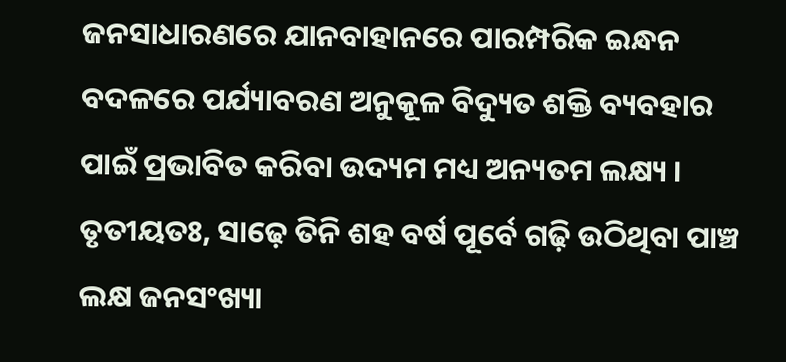ଜନସାଧାରଣରେ ଯାନବାହାନରେ ପାରମ୍ପରିକ ଇନ୍ଧନ ବଦଳରେ ପର୍ଯ୍ୟାବରଣ ଅନୁକୂଳ ବିଦ୍ୟୁତ ଶକ୍ତି ବ୍ୟବହାର ପାଇଁ ପ୍ରଭାବିତ କରିବା ଉଦ୍ୟମ ମଧ୍ୟ ଅନ୍ୟତମ ଲକ୍ଷ୍ୟ ।
ତୃତୀୟତଃ, ସାଢ଼େ ତିନି ଶହ ବର୍ଷ ପୂର୍ବେ ଗଢ଼ି ଉଠିଥିବା ପାଞ୍ଚ ଲକ୍ଷ ଜନସଂଖ୍ୟା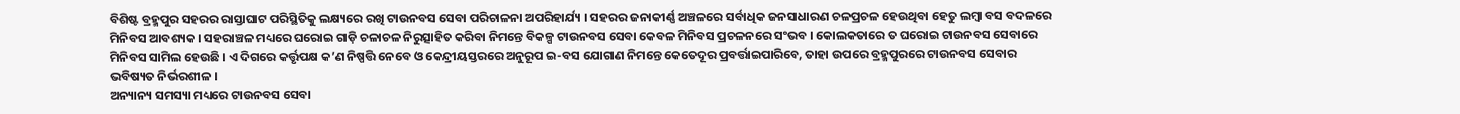ବିଶିଷ୍ଟ ବ୍ରହ୍ମପୁର ସହରର ରାସ୍ତାଘାଟ ପରିସ୍ଥିତିକୁ ଲକ୍ଷ୍ୟରେ ରଖି ଟାଉନବସ ସେବା ପରିଚାଳନା ଅପରିହାର୍ଯ୍ୟ । ସହରର ଜନାକୀର୍ଣ୍ଣ ଅଞ୍ଚଳରେ ସର୍ବାଧିକ ଜନସାଧାରଣ ଚଳପ୍ରଚଳ ହେଉଥିବା ହେତୁ ଲମ୍ୱା ବସ ବଦଳରେ ମିନିବସ ଆବଶ୍ୟକ । ସହରାଞ୍ଚଳ ମଧ୍ୟରେ ଘରୋଇ ଗାଡ଼ି ଚଳାଚଳ ନିରୁତ୍ସାହିତ କରିବା ନିମନ୍ତେ ବିକଳ୍ପ ଟାଉନବସ ସେବା କେବଳ ମିନିବସ ପ୍ରଚଳନରେ ସଂଭବ । କୋଲକତାରେ ତ ଘରୋଇ ଟାଉନବସ ସେବାରେ ମିନିବସ ସାମିଲ ହେଉଛି । ଏ ଦିଗରେ କର୍ତ୍ତୃପକ୍ଷ କ’ଣ ନିଷ୍ପତ୍ତି ନେବେ ଓ କେନ୍ଦ୍ରୀୟସ୍ତରରେ ଅନୁରୂପ ଇ-ବସ ଯୋଗାଣ ନିମନ୍ତେ କେତେଦୂର ପ୍ରବର୍ତ୍ତାଇପାରିବେ, ତାହା ଉପରେ ବ୍ରହ୍ମପୁରରେ ଟାଉନବସ ସେବାର ଭବିଷ୍ୟତ ନିର୍ଭରଶୀଳ ।
ଅନ୍ୟାନ୍ୟ ସମସ୍ୟା ମଧ୍ୟରେ ଟାଉନବସ ସେବା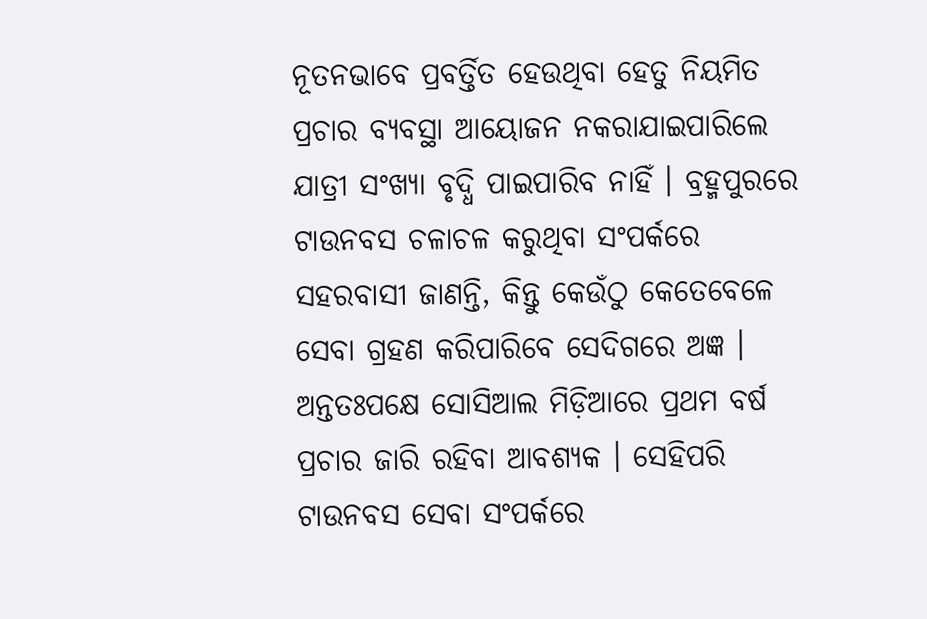ନୂତନଭାବେ ପ୍ରବର୍ତ୍ତିତ ହେଉଥିବା ହେତୁ ନିୟମିତ ପ୍ରଚାର ବ୍ୟବସ୍ଥା ଆୟୋଜନ ନକରାଯାଇପାରିଲେ ଯାତ୍ରୀ ସଂଖ୍ୟା ବୃଦ୍ଧି ପାଇପାରିବ ନାହିଁ । ବ୍ରହ୍ମପୁରରେ ଟାଉନବସ ଚଳାଚଳ କରୁଥିବା ସଂପର୍କରେ ସହରବାସୀ ଜାଣନ୍ତି, କିନ୍ତୁ କେଉଁଠୁ କେତେବେଳେ ସେବା ଗ୍ରହଣ କରିପାରିବେ ସେଦିଗରେ ଅଜ୍ଞ । ଅନ୍ତତଃପକ୍ଷେ ସୋସିଆଲ ମିଡ଼ିଆରେ ପ୍ରଥମ ବର୍ଷ ପ୍ରଚାର ଜାରି ରହିବା ଆବଶ୍ୟକ । ସେହିପରି ଟାଉନବସ ସେବା ସଂପର୍କରେ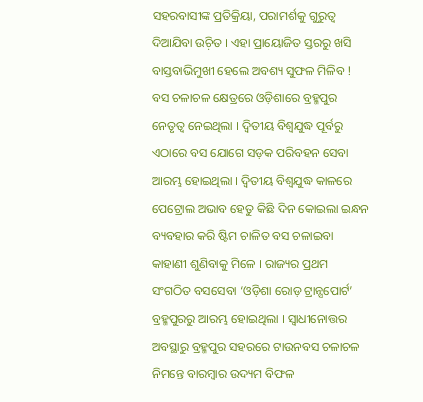ସହରବାସୀଙ୍କ ପ୍ରତିକ୍ରିୟା, ପରାମର୍ଶକୁ ଗୁରୁତ୍ୱ ଦିଆଯିବା ଉଚ଼ିତ । ଏହା ପ୍ରାୟୋଜିତ ସ୍ତରରୁ ଖସି ବାସ୍ତବାଭିମୁଖୀ ହେଲେ ଅବଶ୍ୟ ସୁଫଳ ମିଳିବ !
ବସ ଚଳାଚଳ କ୍ଷେତ୍ରରେ ଓଡ଼ିଶାରେ ବ୍ରହ୍ମପୁର ନେତୃତ୍ୱ ନେଇଥିଲା । ଦ୍ୱିତୀୟ ବିଶ୍ୱଯୁଦ୍ଧ ପୂର୍ବରୁ ଏଠାରେ ବସ ଯୋଗେ ସଡ଼କ ପରିବହନ ସେବା ଆରମ୍ଭ ହୋଇଥିଲା । ଦ୍ୱିତୀୟ ବିଶ୍ୱଯୁଦ୍ଧ କାଳରେ ପେଟ୍ରୋଲ ଅଭାବ ହେତୁ କିଛି ଦିନ କୋଇଲା ଇନ୍ଧନ ବ୍ୟବହାର କରି ଷ୍ଟିମ ଚାଳିତ ବସ ଚଳାଇବା କାହାଣୀ ଶୁଣିବାକୁ ମିଳେ । ରାଜ୍ୟର ପ୍ରଥମ ସଂଗଠିତ ବସସେବା ‘ଓଡ଼ିଶା ରୋଡ଼ ଟ୍ରାନ୍ସପୋର୍ଟ’ ବ୍ରହ୍ମପୁରରୁ ଆରମ୍ଭ ହୋଇଥିଲା । ସ୍ୱାଧୀନୋତ୍ତର ଅବସ୍ଥାରୁ ବ୍ରହ୍ମପୁର ସହରରେ ଟାଉନବସ ଚଳାଚଳ ନିମନ୍ତେ ବାରମ୍ୱାର ଉଦ୍ୟମ ବିଫଳ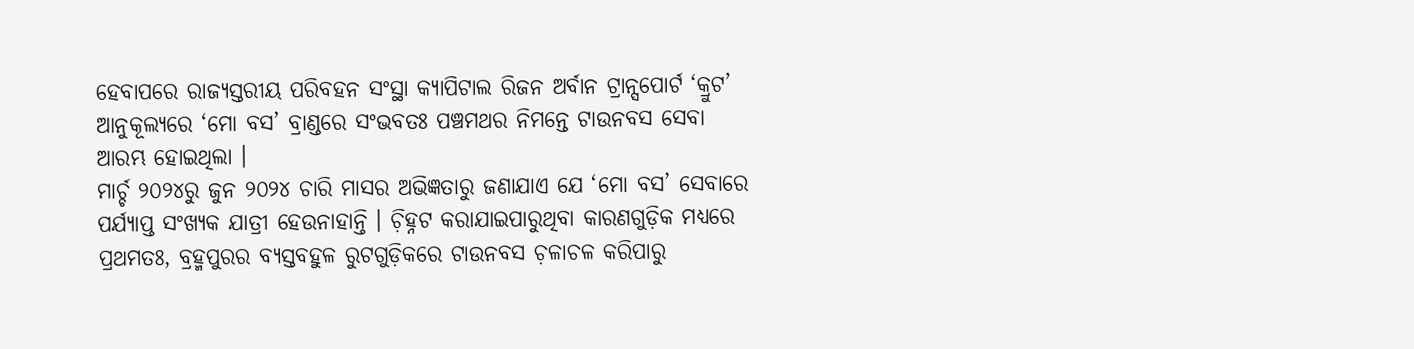ହେବାପରେ ରାଜ୍ୟସ୍ତରୀୟ ପରିବହନ ସଂସ୍ଥା କ୍ୟାପିଟାଲ ରିଜନ ଅର୍ବାନ ଟ୍ରାନ୍ସପୋର୍ଟ ‘କ୍ରୁଟ’ ଆନୁକୂଲ୍ୟରେ ‘ମୋ ବସ’ ବ୍ରାଣ୍ଡରେ ସଂଭବତଃ ପଞ୍ଚମଥର ନିମନ୍ତେ ଟାଉନବସ ସେବା ଆରମ୍ଭ ହୋଇଥିଲା ।
ମାର୍ଚ୍ଚ ୨୦୨୪ରୁ ଜୁନ ୨୦୨୪ ଚାରି ମାସର ଅଭିଜ୍ଞତାରୁ ଜଣାଯାଏ ଯେ ‘ମୋ ବସ’ ସେବାରେ ପର୍ଯ୍ୟାପ୍ତ ସଂଖ୍ୟକ ଯାତ୍ରୀ ହେଉନାହାନ୍ତି । ଚ଼ିହ୍ନଟ କରାଯାଇପାରୁଥିବା କାରଣଗୁଡ଼ିକ ମଧ୍ୟରେ ପ୍ରଥମତଃ, ବ୍ରହ୍ମପୁରର ବ୍ୟସ୍ତବହୁଳ ରୁଟଗୁଡ଼ିକରେ ଟାଉନବସ ଚ଼ଳାଚଳ କରିପାରୁ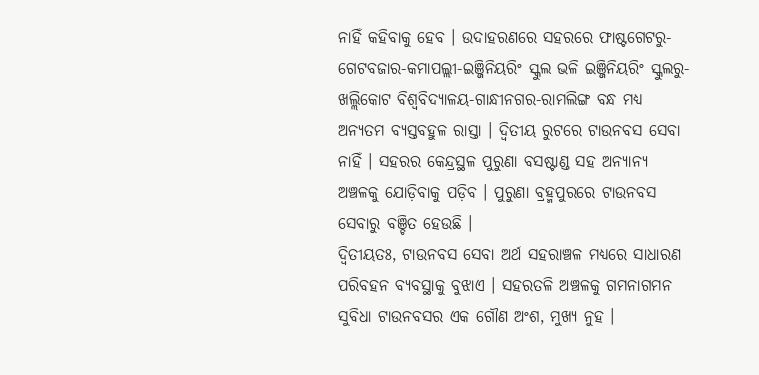ନାହିଁ କହିବାକୁ ହେବ । ଉଦାହରଣରେ ସହରରେ ଫାଷ୍ଟଗେଟରୁ-ଗେଟବଜାର-କମାପଲ୍ଲୀ-ଇଞ୍ଜିନିୟରିଂ ସ୍କୁଲ ଭଳି ଇଞ୍ଜିନିୟରିଂ ସ୍କୁଲରୁ-ଖଲ୍ଲିକୋଟ ବିଶ୍ୱବିଦ୍ୟାଳୟ-ଗାନ୍ଧୀନଗର-ରାମଲିଙ୍ଗ ବନ୍ଧ ମଧ୍ୟ ଅନ୍ୟତମ ବ୍ୟସ୍ତବହୁଳ ରାସ୍ତା । ଦ୍ୱିତୀୟ ରୁଟରେ ଟାଉନବସ ସେବା ନାହିଁ । ସହରର କେନ୍ଦ୍ରସ୍ଥଳ ପୁରୁଣା ବସଷ୍ଟାଣ୍ଡ ସହ ଅନ୍ୟାନ୍ୟ ଅଞ୍ଚଳକୁ ଯୋଡ଼ିବାକୁ ପଡ଼ିବ । ପୁରୁଣା ବ୍ରହ୍ମପୁରରେ ଟାଉନବସ ସେବାରୁ ବଞ୍ଚିତ ହେଉଛି ।
ଦ୍ୱିତୀୟତଃ, ଟାଉନବସ ସେବା ଅର୍ଥ ସହରାଞ୍ଚଳ ମଧ୍ୟରେ ସାଧାରଣ ପରିବହନ ବ୍ୟବସ୍ଥାକୁ ବୁଝାଏ । ସହରତଳି ଅଞ୍ଚଳକୁ ଗମନାଗମନ ସୁବିଧା ଟାଉନବସର ଏକ ଗୌଣ ଅଂଶ, ମୁଖ୍ୟ ନୁହ ।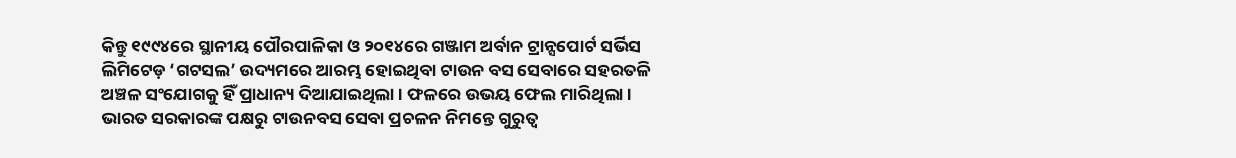କିନ୍ତୁ ୧୯୯୪ରେ ସ୍ଥାନୀୟ ପୌରପାଳିକା ଓ ୨୦୧୪ରେ ଗଞ୍ଜାମ ଅର୍ବାନ ଟ୍ରାନ୍ସପୋର୍ଟ ସର୍ଭିସ ଲିମିଟେଡ଼ ‘ଗଟସଲ’ ଉଦ୍ୟମରେ ଆରମ୍ଭ ହୋଇଥିବା ଟାଉନ ବସ ସେବାରେ ସହରତଳି ଅଞ୍ଚଳ ସଂଯୋଗକୁ ହିଁ ପ୍ରାଧାନ୍ୟ ଦିଆଯାଇଥିଲା । ଫଳରେ ଉଭୟ ଫେଲ ମାରିଥିଲା ।
ଭାରତ ସରକାରଙ୍କ ପକ୍ଷରୁ ଟାଉନବସ ସେବା ପ୍ରଚଳନ ନିମନ୍ତେ ଗୁରୁତ୍ୱ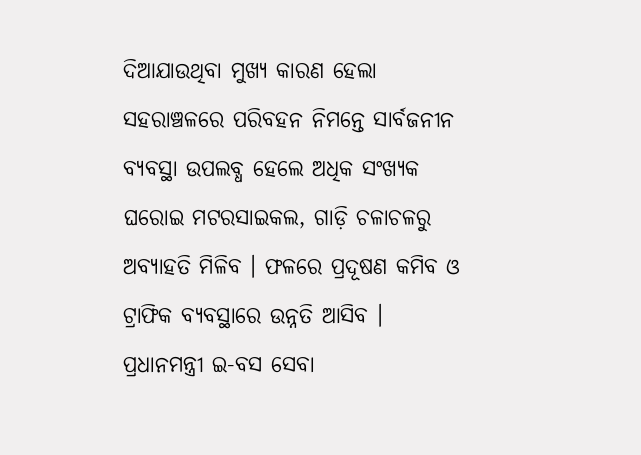ଦିଆଯାଉଥିବା ମୁଖ୍ୟ କାରଣ ହେଲା ସହରାଞ୍ଚଳରେ ପରିବହନ ନିମନ୍ତେ ସାର୍ବଜନୀନ ବ୍ୟବସ୍ଥା ଉପଲବ୍ଧ ହେଲେ ଅଧିକ ସଂଖ୍ୟକ ଘରୋଇ ମଟରସାଇକଲ, ଗାଡ଼ି ଚଳାଚଳରୁ ଅବ୍ୟାହତି ମିଳିବ । ଫଳରେ ପ୍ରଦୂଷଣ କମିବ ଓ ଟ୍ରାଫିକ ବ୍ୟବସ୍ଥାରେ ଉନ୍ନତି ଆସିବ । ପ୍ରଧାନମନ୍ତ୍ରୀ ଇ-ବସ ସେବା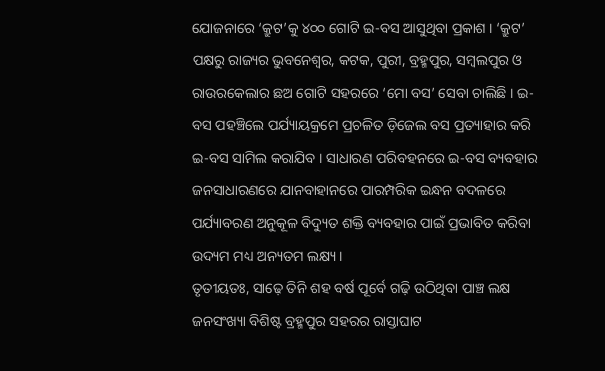ଯୋଜନାରେ ‘କ୍ରୁଟ’କୁ ୪୦୦ ଗୋଟି ଇ-ବସ ଆସୁଥିବା ପ୍ରକାଶ । ‘କ୍ରୁଟ’ ପକ୍ଷରୁ ରାଜ୍ୟର ଭୁବନେଶ୍ୱର, କଟକ, ପୁରୀ, ବ୍ରହ୍ମପୁର, ସମ୍ୱଲପୁର ଓ ରାଉରକେଲାର ଛଅ ଗୋଟି ସହରରେ ‘ମୋ ବସ’ ସେବା ଚାଲିଛି । ଇ-ବସ ପହଞ୍ଚିଲେ ପର୍ଯ୍ୟାୟକ୍ରମେ ପ୍ରଚଳିତ ଡ଼ିଜେଲ ବସ ପ୍ରତ୍ୟାହାର କରି ଇ-ବସ ସାମିଲ କରାଯିବ । ସାଧାରଣ ପରିବହନରେ ଇ-ବସ ବ୍ୟବହାର ଜନସାଧାରଣରେ ଯାନବାହାନରେ ପାରମ୍ପରିକ ଇନ୍ଧନ ବଦଳରେ ପର୍ଯ୍ୟାବରଣ ଅନୁକୂଳ ବିଦ୍ୟୁତ ଶକ୍ତି ବ୍ୟବହାର ପାଇଁ ପ୍ରଭାବିତ କରିବା ଉଦ୍ୟମ ମଧ୍ୟ ଅନ୍ୟତମ ଲକ୍ଷ୍ୟ ।
ତୃତୀୟତଃ, ସାଢ଼େ ତିନି ଶହ ବର୍ଷ ପୂର୍ବେ ଗଢ଼ି ଉଠିଥିବା ପାଞ୍ଚ ଲକ୍ଷ ଜନସଂଖ୍ୟା ବିଶିଷ୍ଟ ବ୍ରହ୍ମପୁର ସହରର ରାସ୍ତାଘାଟ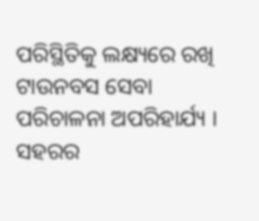ପରିସ୍ଥିତିକୁ ଲକ୍ଷ୍ୟରେ ରଖି ଟାଉନବସ ସେବା ପରିଚାଳନା ଅପରିହାର୍ଯ୍ୟ । ସହରର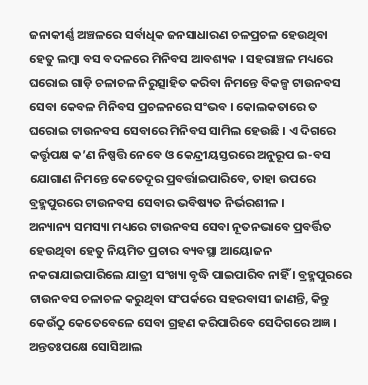ଜନାକୀର୍ଣ୍ଣ ଅଞ୍ଚଳରେ ସର୍ବାଧିକ ଜନସାଧାରଣ ଚଳପ୍ରଚଳ ହେଉଥିବା ହେତୁ ଲମ୍ୱା ବସ ବଦଳରେ ମିନିବସ ଆବଶ୍ୟକ । ସହରାଞ୍ଚଳ ମଧ୍ୟରେ ଘରୋଇ ଗାଡ଼ି ଚଳାଚଳ ନିରୁତ୍ସାହିତ କରିବା ନିମନ୍ତେ ବିକଳ୍ପ ଟାଉନବସ ସେବା କେବଳ ମିନିବସ ପ୍ରଚଳନରେ ସଂଭବ । କୋଲକତାରେ ତ ଘରୋଇ ଟାଉନବସ ସେବାରେ ମିନିବସ ସାମିଲ ହେଉଛି । ଏ ଦିଗରେ କର୍ତ୍ତୃପକ୍ଷ କ’ଣ ନିଷ୍ପତ୍ତି ନେବେ ଓ କେନ୍ଦ୍ରୀୟସ୍ତରରେ ଅନୁରୂପ ଇ-ବସ ଯୋଗାଣ ନିମନ୍ତେ କେତେଦୂର ପ୍ରବର୍ତ୍ତାଇପାରିବେ, ତାହା ଉପରେ ବ୍ରହ୍ମପୁରରେ ଟାଉନବସ ସେବାର ଭବିଷ୍ୟତ ନିର୍ଭରଶୀଳ ।
ଅନ୍ୟାନ୍ୟ ସମସ୍ୟା ମଧ୍ୟରେ ଟାଉନବସ ସେବା ନୂତନଭାବେ ପ୍ରବର୍ତ୍ତିତ ହେଉଥିବା ହେତୁ ନିୟମିତ ପ୍ରଚାର ବ୍ୟବସ୍ଥା ଆୟୋଜନ ନକରାଯାଇପାରିଲେ ଯାତ୍ରୀ ସଂଖ୍ୟା ବୃଦ୍ଧି ପାଇପାରିବ ନାହିଁ । ବ୍ରହ୍ମପୁରରେ ଟାଉନବସ ଚଳାଚଳ କରୁଥିବା ସଂପର୍କରେ ସହରବାସୀ ଜାଣନ୍ତି, କିନ୍ତୁ କେଉଁଠୁ କେତେବେଳେ ସେବା ଗ୍ରହଣ କରିପାରିବେ ସେଦିଗରେ ଅଜ୍ଞ । ଅନ୍ତତଃପକ୍ଷେ ସୋସିଆଲ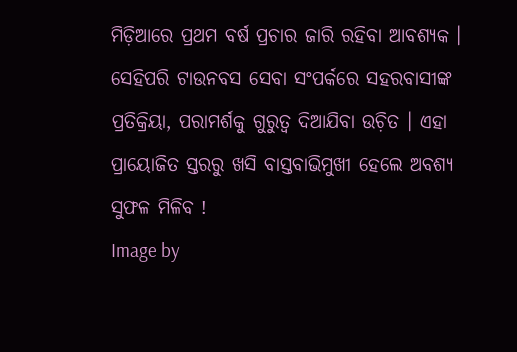ମିଡ଼ିଆରେ ପ୍ରଥମ ବର୍ଷ ପ୍ରଚାର ଜାରି ରହିବା ଆବଶ୍ୟକ । ସେହିପରି ଟାଉନବସ ସେବା ସଂପର୍କରେ ସହରବାସୀଙ୍କ ପ୍ରତିକ୍ରିୟା, ପରାମର୍ଶକୁ ଗୁରୁତ୍ୱ ଦିଆଯିବା ଉଚ଼ିତ । ଏହା ପ୍ରାୟୋଜିତ ସ୍ତରରୁ ଖସି ବାସ୍ତବାଭିମୁଖୀ ହେଲେ ଅବଶ୍ୟ ସୁଫଳ ମିଳିବ !
Image by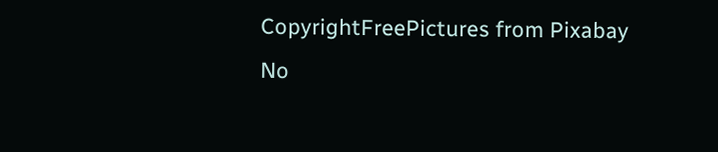CopyrightFreePictures from Pixabay
No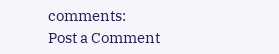comments:
Post a Comment